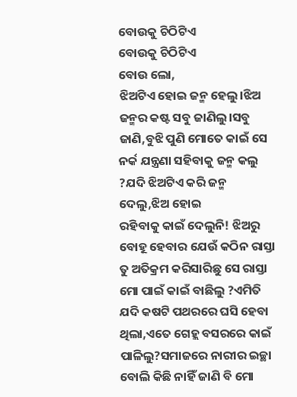ବୋଉକୁ ଚିଠିଟିଏ
ବୋଉକୁ ଚିଠିଟିଏ
ବୋଉ ଲୋ,
ଝିଅଟିଏ ହୋଇ ଜନ୍ମ ହେଲୁ।ଝିଅ ଜନ୍ମର କଷ୍ଟ ସବୁ ଜାଣିଲୁ।ସବୁ ଜାଣି,ବୁଝି ପୁଣି ମୋତେ କାଇଁ ସେ ନର୍କ ଯନ୍ତ୍ରଣା ସହିବାକୁ ଜନ୍ମ କଲୁ ?ଯଦି ଝିଅଟିଏ କରି ଜନ୍ମ ଦେଲୁ,ଝିଅ ହୋଇ
ରହିବାକୁ କାଇଁ ଦେଲୁନି! ଝିଅରୁ ବୋହୂ ହେବାର ଯେଉଁ କଠିନ ରାସ୍ତା ତୁ ଅତିକ୍ରମ କରିସାରିଛୁ ସେ ରାସ୍ତା ମୋ ପାଇଁ କାଇଁ ବାଛିଲୁ ?ଏମିତି ଯଦି କଷଟି ପଥରରେ ଘସି ହେବା ଥିଲା,ଏତେ ଗେହ୍ଲ ବସରରେ କାଇଁ ପାଳିଲୁ?ସମାଜରେ ନାରୀର ଇଚ୍ଛା ବୋଲି କିଛି ନାହିଁ ଜାଣି ବି ମୋ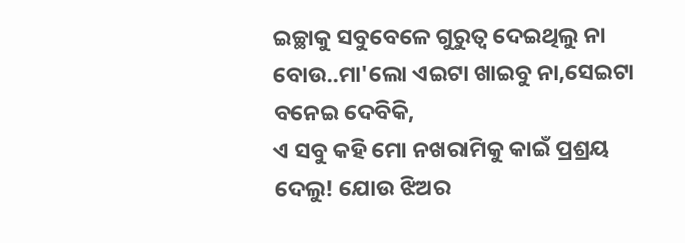ଇଚ୍ଛାକୁ ସବୁବେଳେ ଗୁରୁତ୍ଵ ଦେଇଥିଲୁ ନା
ବୋଉ..ମା'ଲୋ ଏଇଟା ଖାଇବୁ ନା,ସେଇଟା ବନେଇ ଦେବିକି,
ଏ ସବୁ କହି ମୋ ନଖରାମିକୁ କାଇଁ ପ୍ରଶ୍ରୟ ଦେଲୁ! ଯୋଉ ଝିଅର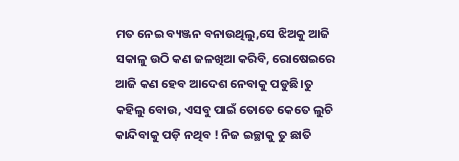ମତ ନେଇ ବ୍ୟଞ୍ଜନ ବନାଉଥିଲୁ,ସେ ଝିଅକୁ ଆଜି ସକାଳୁ ଉଠି କଣ ଜଳଖିଆ କରିବି, ରୋଷେଇରେ ଆଜି କଣ ହେବ ଆଦେଶ ନେବାକୁ ପଡୁଛି।ତୁ କହିଲୁ ବୋଉ, ଏସବୁ ପାଇଁ ତୋତେ କେତେ ଲୁଚି କାନ୍ଦିବାକୁ ପଡ଼ି ନଥିବ ! ନିଜ ଇଚ୍ଛାକୁ ତୁ ଛାତି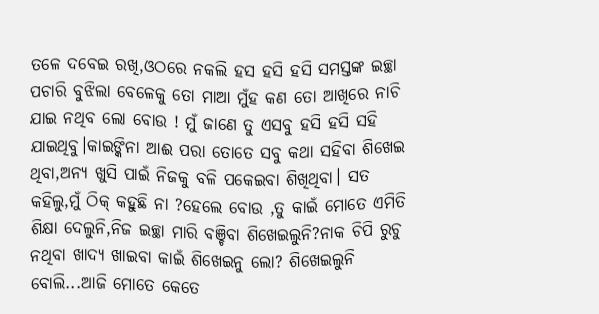ତଳେ ଦବେଇ ରଖି,ଓଠରେ ନକଲି ହସ ହସି ହସି ସମସ୍ତଙ୍କ ଇଚ୍ଛା ପଚାରି ବୁଝିଲା ବେଳେକୁ ତୋ ମାଆ ମୁଁହ କଣ ତୋ ଆଖିରେ ନାଚି ଯାଇ ନଥିବ ଲୋ ବୋଉ ! ମୁଁ ଜାଣେ ତୁ ଏସବୁ ହସି ହସି ସହି ଯାଇଥିବୁ।କାଇଙ୍କିନା ଆଈ ପରା ତୋତେ ସବୁ କଥା ସହିବା ଶିଖେଇ ଥିବା,ଅନ୍ୟ ଖୁସି ପାଇଁ ନିଜକୁ ବଳି ପକେଇବା ଶିଖିଥିବା। ସତ କହିଲୁ,ମୁଁ ଠିକ୍ କହୁଛି ନା ?ହେଲେ ବୋଉ ,ତୁ କାଇଁ ମୋତେ ଏମିତି ଶିକ୍ଷା ଦେଲୁନି,ନିଜ ଇଚ୍ଛା ମାରି ବଞ୍ଚିବା ଶିଖେଇଲୁନି?ନାକ ଚିପି ରୁଚୁ ନଥିବା ଖାଦ୍ୟ ଖାଇବା କାଇଁ ଶିଖେଇନୁ ଲୋ? ଶିଖେଇଲୁନି ବୋଲି...ଆଜି ମୋତେ କେତେ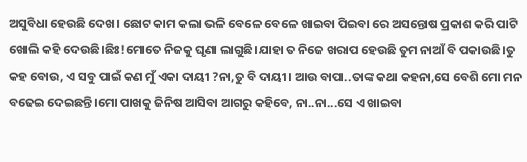ଅସୁବିଧା ହେଉଛି ଦେଖ। ଛୋଟ କାମ କଲା ଭଳି ବେଳେ ବେଳେ ଖାଇବା ପିଇବା ରେ ଅସନ୍ତୋଷ ପ୍ରକାଶ କରି ପାଟି ଖୋଲି କହି ଦେଉଛି।ଛିଃ!ମୋତେ ନିଜକୁ ଘୃଣା ଲାଗୁଛି।ଯାହା ତ ନିଜେ ଖରାପ ହେଉଛି ତୁମ ନାଆଁ ବି ପକାଉଛି।ତୁ କହ ବୋଉ, ଏ ସବୁ ପାଇଁ କଣ ମୁଁ ଏକା ଦାୟୀ ?ନା,ତୁ ବି ଦାୟୀ। ଆଉ ବାପା..ତାଙ୍କ କଥା କହନା,ସେ ବେଶି ମୋ ମନ ବଢେଇ ଦେଇଛନ୍ତି।ମୋ ପାଖକୁ ଜିନିଷ ଆସିବା ଆଗରୁ କହିବେ, ନା..ନା...ସେ ଏ ଖାଇବା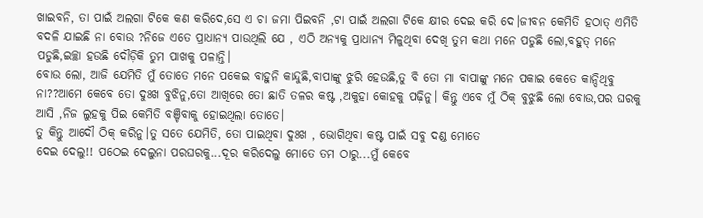ଖାଇବନି, ତା ପାଇଁ ଅଲଗା ଟିକେ କଣ କରିଦେ,ସେ ଏ ଚା ଜମା ପିଇବନି ,ଟା ପାଇଁ ଅଲଗା ଟିକେ କ୍ଷୀର ଦେଇ କରି ଦେ।ଜୀବନ କେମିତି ହଠାତ୍ ଏମିତି ବଦଳି ଯାଇଛି ନା ବୋଉ ?ନିଜେ ଏତେ ପ୍ରାଧାନ୍ୟ ପାଉଥିଲି ଯେ , ଏଠି ଅନ୍ୟକୁ ପ୍ରାଧାନ୍ୟ ମିଳୁଥିବା ଦେଖି ତୁମ କଥା ମନେ ପଡୁଛି ଲୋ,ବହୁତ୍ ମନେ ପଡୁଛି,ଇଚ୍ଛା ହଉଛି ଦୌଡ଼ିକି ତୁମ ପାଖକୁ ପଳାନ୍ତି।
ବୋଉ ଲୋ, ଆଜି ଯେମିତି ମୁଁ ତୋତେ ମନେ ପକେଇ ବାହୁନି କାନ୍ଦୁଛି,ବାପାଙ୍କୁ ଝୁରି ହେଉଛି,ତୁ ବି ତୋ ମା ବାପାଙ୍କୁ ମନେ ପକାଇ କେତେ କାନ୍ଦିଥିବୁ ନା??ଆମେ କେବେ ତୋ ଦୁଃଖ ବୁଝିନୁ,ତୋ ଆଖିରେ ତୋ ଛାତି ତଳର କଷ୍ଟ ,ଅକୁହା କୋହକୁ ପଢ଼ିନୁ। କିନ୍ତୁ ଏବେ ମୁଁ ଠିକ୍ ବୁଝୁଛି ଲୋ ବୋଉ,ପର ଘରକୁ ଆସି ,ନିଜ ଲୁହକୁ ପିଇ କେମିତି ବଞ୍ଚିବାକୁ ହୋଇଥିଲା ତୋତେ।
ତୁ କିନ୍ତୁ ଆଦୌ ଠିକ୍ କରିନୁ।ତୁ ସତେ ଯେମିତି, ତୋ ପାଇଥିବା ଦୁଃଖ , ଭୋଗିଥିବା କଷ୍ଟ ପାଇଁ ସବୁ ଦଣ୍ଡ ମୋତେ
ଦେଇ ଦେଲୁ!! ପଠେଇ ଦେଲୁନା ପରଘରକୁ...ଦୂର କରିଦେଲୁ ମୋତେ ତମ ଠାରୁ...ମୁଁ କେବେ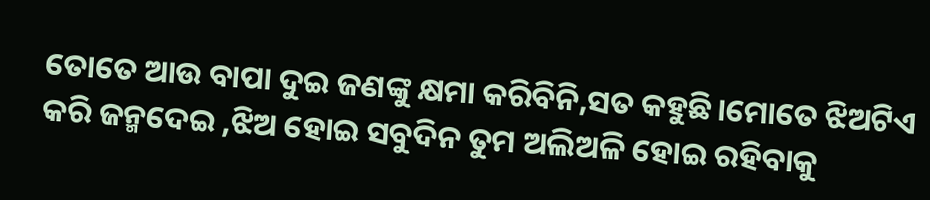ତୋତେ ଆଉ ବାପା ଦୁଇ ଜଣଙ୍କୁ କ୍ଷମା କରିବିନି,ସତ କହୁଛି।ମୋତେ ଝିଅଟିଏ କରି ଜନ୍ମଦେଇ ,ଝିଅ ହୋଇ ସବୁଦିନ ତୁମ ଅଲିଅଳି ହୋଇ ରହିବାକୁ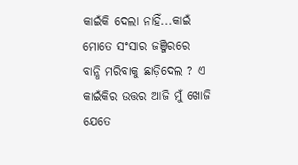କାଇଁକି ଦେଲା ନାହିଁ...କାଇଁ ମୋତେ ସଂସାର ଜଞ୍ଜିରରେ ବାନ୍ଧି ମରିବାକୁ ଛାଡ଼ିଦେଲ ? ଏ କାଇଁକିର ଉତ୍ତର ଆଜି ମୁଁ ଖୋଜି ଯେତେ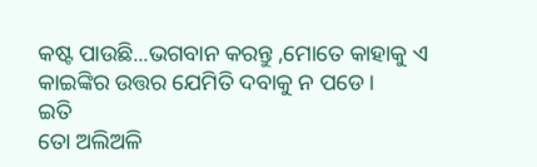କଷ୍ଟ ପାଉଛି...ଭଗବାନ କରନ୍ତୁ ,ମୋତେ କାହାକୁ ଏ କାଇଙ୍କିର ଉତ୍ତର ଯେମିତି ଦବାକୁ ନ ପଡେ।
ଇତି
ତୋ ଅଲିଅଳି